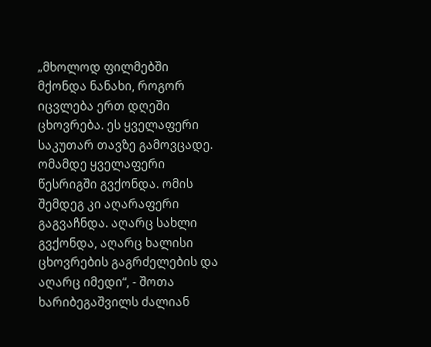„მხოლოდ ფილმებში მქონდა ნანახი, როგორ იცვლება ერთ დღეში ცხოვრება. ეს ყველაფერი საკუთარ თავზე გამოვცადე. ომამდე ყველაფერი წესრიგში გვქონდა. ომის შემდეგ კი აღარაფერი გაგვაჩნდა. აღარც სახლი გვქონდა, აღარც ხალისი ცხოვრების გაგრძელების და აღარც იმედი“, - შოთა ხარიბეგაშვილს ძალიან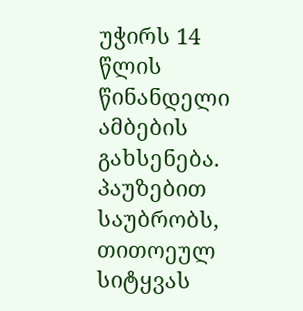უჭირს 14 წლის წინანდელი ამბების გახსენება. პაუზებით საუბრობს, თითოეულ სიტყვას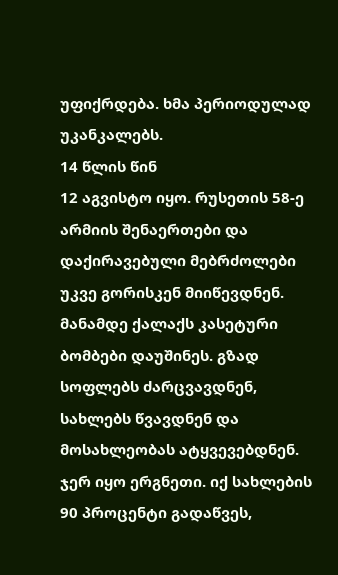უფიქრდება. ხმა პერიოდულად უკანკალებს.
14 წლის წინ
12 აგვისტო იყო. რუსეთის 58-ე არმიის შენაერთები და დაქირავებული მებრძოლები უკვე გორისკენ მიიწევდნენ. მანამდე ქალაქს კასეტური ბომბები დაუშინეს. გზად სოფლებს ძარცვავდნენ, სახლებს წვავდნენ და მოსახლეობას ატყვევებდნენ. ჯერ იყო ერგნეთი. იქ სახლების 90 პროცენტი გადაწვეს,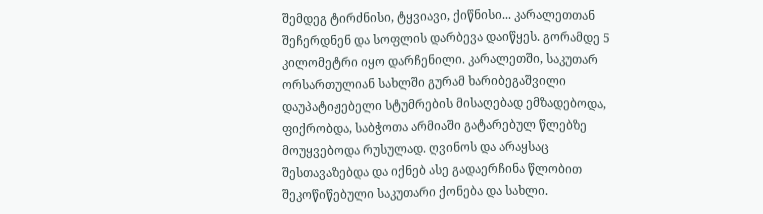შემდეგ ტირძნისი, ტყვიავი, ქიწნისი... კარალეთთან შეჩერდნენ და სოფლის დარბევა დაიწყეს. გორამდე 5 კილომეტრი იყო დარჩენილი. კარალეთში, საკუთარ ორსართულიან სახლში გურამ ხარიბეგაშვილი დაუპატიჟებელი სტუმრების მისაღებად ემზადებოდა, ფიქრობდა, საბჭოთა არმიაში გატარებულ წლებზე მოუყვებოდა რუსულად. ღვინოს და არაყსაც შესთავაზებდა და იქნებ ასე გადაერჩინა წლობით შეკოწიწებული საკუთარი ქონება და სახლი.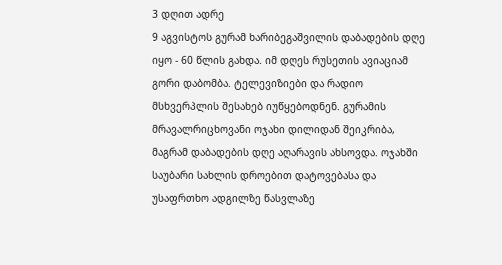3 დღით ადრე
9 აგვისტოს გურამ ხარიბეგაშვილის დაბადების დღე იყო - 60 წლის გახდა. იმ დღეს რუსეთის ავიაციამ გორი დაბომბა. ტელევიზიები და რადიო მსხვერპლის შესახებ იუწყებოდნენ. გურამის მრავალრიცხოვანი ოჯახი დილიდან შეიკრიბა, მაგრამ დაბადების დღე აღარავის ახსოვდა. ოჯახში საუბარი სახლის დროებით დატოვებასა და უსაფრთხო ადგილზე წასვლაზე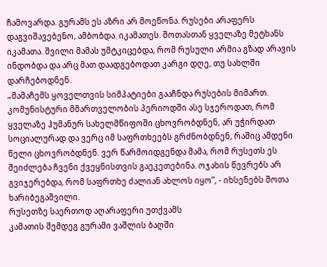ჩამოვარდა. გურამს ეს აზრი არ მოეწონა. რუსები არაფერს დაგვიშავებენო, ამბობდა. იკამათეს. შოთასთან ყველაზე მეტხანს იკამათა. შვილი მამას უმტკიცებდა, რომ რუსული არმია გზად არავის ინდობდა და არც მათ დაადგებოდათ კარგი დღე, თუ სახლში დარჩებოდნენ.
„მამაჩემს ყოველთვის სიმპატიები გააჩნდა რუსების მიმართ. კომუნისტური მმართველობის პერიოდში ასე სჯეროდათ, რომ ყველაზე ჰუმანურ სახელმწიფოში ცხოვრობდნენ, არ უჭირდათ სოციალურად და ვერც იმ საფრთხეებს გრძნობდნენ, რაშიც ამდენი წელი ცხოვრობდნენ. ვერ წარმოიდგენდა მამა, რომ რუსეთს ეს შეიძლება ჩვენი ქვეყნისთვის გაეკეთებინა. ოჯახის წევრებს არ გვიჯერებდა, რომ საფრთხე ძალიან ახლოს იყო“, - იხსენებს შოთა ხარიბეგაშვილი.
რუსეთზე საერთოდ აღარაფერი უთქვამს
კამათის შემდეგ გურამი ვაშლის ბაღში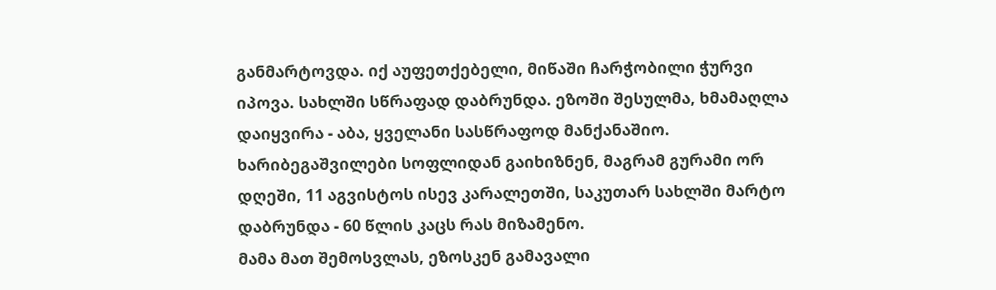განმარტოვდა. იქ აუფეთქებელი, მიწაში ჩარჭობილი ჭურვი იპოვა. სახლში სწრაფად დაბრუნდა. ეზოში შესულმა, ხმამაღლა დაიყვირა - აბა, ყველანი სასწრაფოდ მანქანაშიო. ხარიბეგაშვილები სოფლიდან გაიხიზნენ, მაგრამ გურამი ორ დღეში, 11 აგვისტოს ისევ კარალეთში, საკუთარ სახლში მარტო დაბრუნდა - 60 წლის კაცს რას მიზამენო.
მამა მათ შემოსვლას, ეზოსკენ გამავალი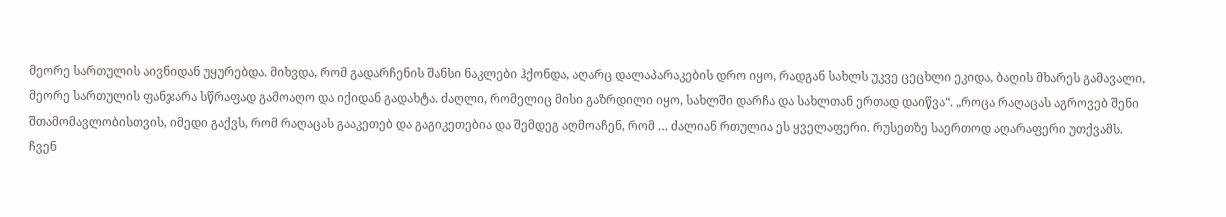მეორე სართულის აივნიდან უყურებდა. მიხვდა, რომ გადარჩენის შანსი ნაკლები ჰქონდა, აღარც დალაპარაკების დრო იყო, რადგან სახლს უკვე ცეცხლი ეკიდა, ბაღის მხარეს გამავალი, მეორე სართულის ფანჯარა სწრაფად გამოაღო და იქიდან გადახტა. ძაღლი, რომელიც მისი გაზრდილი იყო, სახლში დარჩა და სახლთან ერთად დაიწვა“. „როცა რაღაცას აგროვებ შენი შთამომავლობისთვის, იმედი გაქვს, რომ რაღაცას გააკეთებ და გაგიკეთებია და შემდეგ აღმოაჩენ, რომ … ძალიან რთულია ეს ყველაფერი. რუსეთზე საერთოდ აღარაფერი უთქვამს. ჩვენ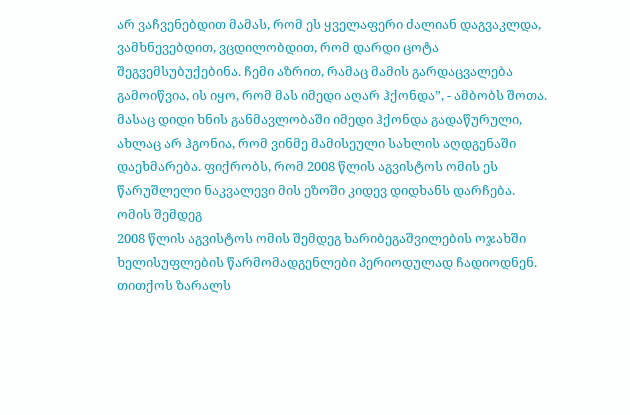არ ვაჩვენებდით მამას, რომ ეს ყველაფერი ძალიან დაგვაკლდა, ვამხნევებდით, ვცდილობდით, რომ დარდი ცოტა შეგვემსუბუქებინა. ჩემი აზრით, რამაც მამის გარდაცვალება გამოიწვია, ის იყო, რომ მას იმედი აღარ ჰქონდა”, - ამბობს შოთა.
მასაც დიდი ხნის განმავლობაში იმედი ჰქონდა გადაწურული, ახლაც არ ჰგონია, რომ ვინმე მამისეული სახლის აღდგენაში დაეხმარება. ფიქრობს, რომ 2008 წლის აგვისტოს ომის ეს წარუშლელი ნაკვალევი მის ეზოში კიდევ დიდხანს დარჩება.
ომის შემდეგ
2008 წლის აგვისტოს ომის შემდეგ ხარიბეგაშვილების ოჯახში ხელისუფლების წარმომადგენლები პერიოდულად ჩადიოდნენ. თითქოს ზარალს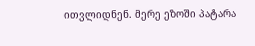ითვლიდნენ. მერე ეზოში პატარა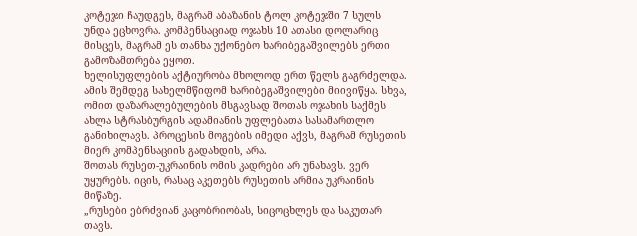კოტეჯი ჩაუდგეს, მაგრამ აბაზანის ტოლ კოტეჯში 7 სულს უნდა ეცხოვრა. კომპენსაციად ოჯახს 10 ათასი დოლარიც მისცეს, მაგრამ ეს თანხა უქონებო ხარიბეგაშვილებს ერთი გამოზამთრება ეყოთ.
ხელისუფლების აქტიურობა მხოლოდ ერთ წელს გაგრძელდა. ამის შემდეგ სახელმწიფომ ხარიბეგაშვილები მიივიწყა. სხვა, ომით დაზარალებულების მსგავსად შოთას ოჯახის საქმეს ახლა სტრასბურგის ადამიანის უფლებათა სასამართლო განიხილავს. პროცესის მოგების იმედი აქვს, მაგრამ რუსეთის მიერ კომპენსაციის გადახდის, არა.
შოთას რუსეთ-უკრაინის ომის კადრები არ უნახავს. ვერ უყურებს. იცის, რასაც აკეთებს რუსეთის არმია უკრაინის მიწაზე.
„რუსები ებრძვიან კაცობრიობას, სიცოცხლეს და საკუთარ თავს.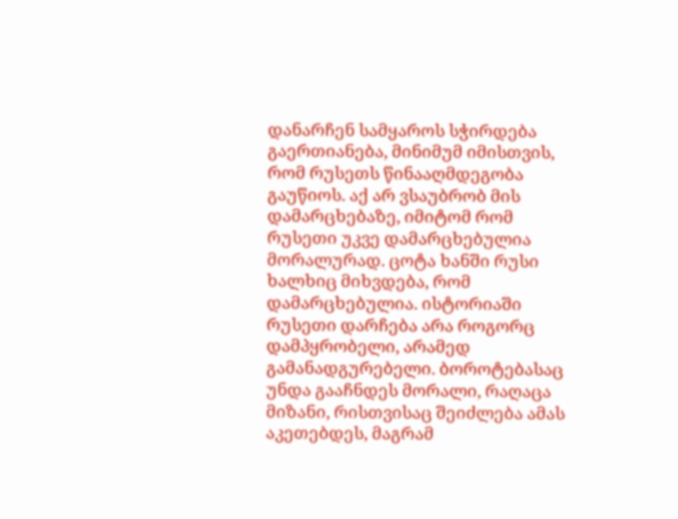დანარჩენ სამყაროს სჭირდება გაერთიანება, მინიმუმ იმისთვის, რომ რუსეთს წინააღმდეგობა გაუწიოს. აქ არ ვსაუბრობ მის დამარცხებაზე, იმიტომ რომ რუსეთი უკვე დამარცხებულია მორალურად. ცოტა ხანში რუსი ხალხიც მიხვდება, რომ დამარცხებულია. ისტორიაში რუსეთი დარჩება არა როგორც დამპყრობელი, არამედ გამანადგურებელი. ბოროტებასაც უნდა გააჩნდეს მორალი, რაღაცა მიზანი, რისთვისაც შეიძლება ამას აკეთებდეს, მაგრამ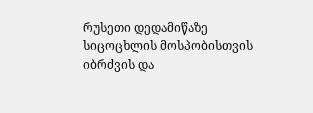რუსეთი დედამიწაზე სიცოცხლის მოსპობისთვის იბრძვის და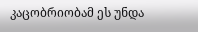კაცობრიობამ ეს უნდა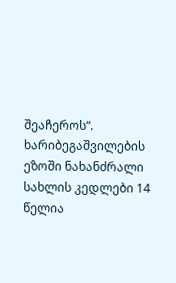შეაჩეროს“.
ხარიბეგაშვილების ეზოში ნახანძრალი სახლის კედლები 14 წელია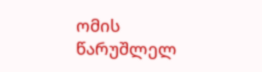ომის წარუშლელ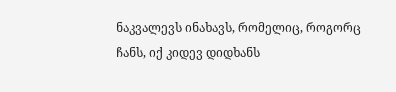ნაკვალევს ინახავს, რომელიც, როგორც ჩანს, იქ კიდევ დიდხანს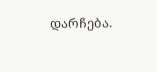დარჩება.